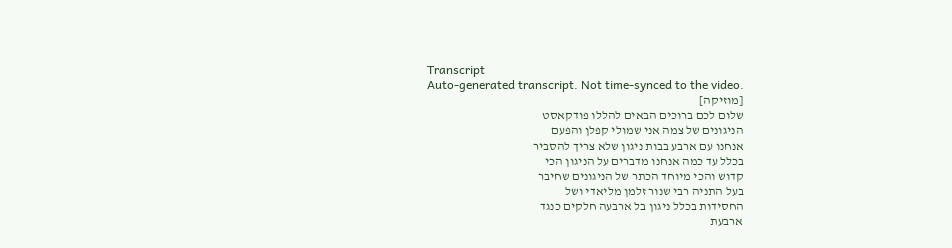Transcript
Auto-generated transcript. Not time-synced to the video.
[מוזיקה]
שלום לכם ברוכים הבאים להללו פודקאסט
הניגונים של צמה אני שמולי קפלן והפעם
אנחנו עם ארבע בבות ניגון שלא צריך להסביר
בכלל עד כמה אנחנו מדברים על הניגון הכי
קדוש והכי מיוחד הכתר של הניגונים שחיבר
בעל התניה רבי שנור זלמן מליאדי ושל
החסידות בכלל ניגון בל ארבעה חלקים כנגד
ארבעת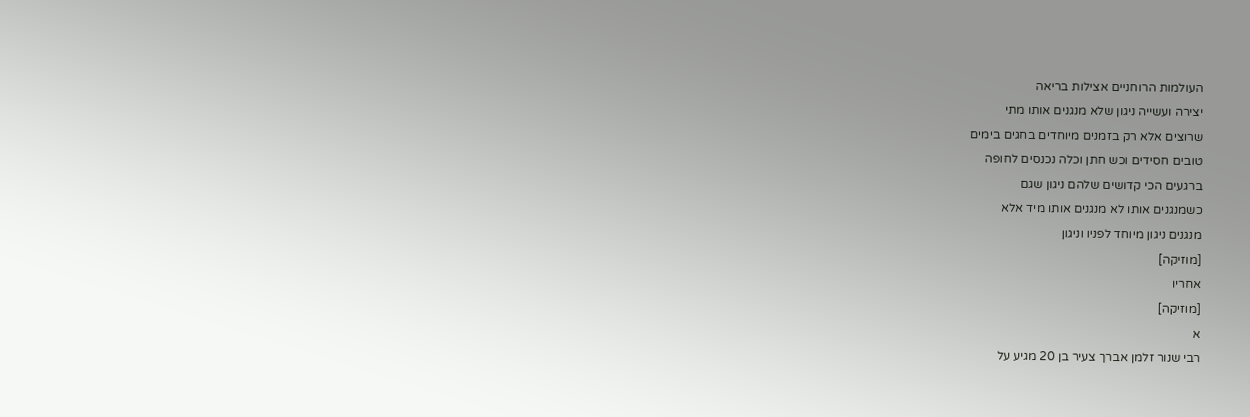העולמות הרוחניים אצילות בריאה
יצירה ועשייה ניגון שלא מנגנים אותו מתי
שרוצים אלא רק בזמנים מיוחדים בחגים בימים
טובים חסידים וכש חתן וכלה נכנסים לחופה
ברגעים הכי קדושים שלהם ניגון שגם
כשמנגנים אותו לא מנגנים אותו מיד אלא
מנגנים ניגון מיוחד לפניו וניגון
[מוזיקה]
אחריו
[מוזיקה]
א
רבי שנור זלמן אברך צעיר בן 20 מגיע על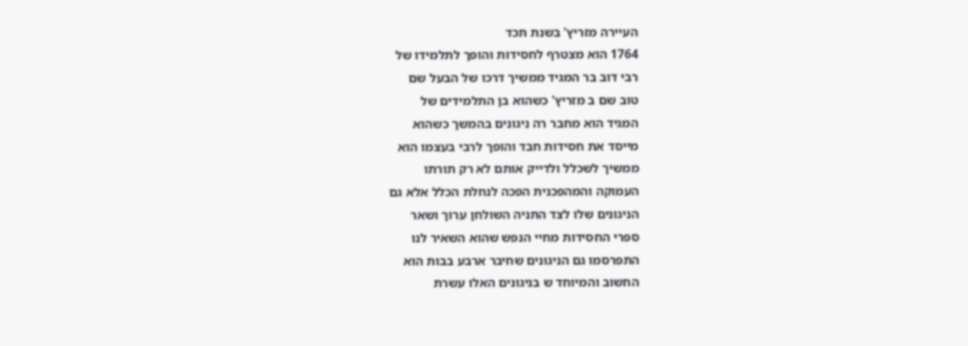העיירה מזריץ' בשנת תכד
1764 הוא מצטרף לחסידות והופך לתלמידו של
רבי דוב בר המגיד ממשיך דרכו של הבעל שם
טוב שם ב מזריץ' כשהוא בן התלמידים של
המגיד הוא מחבר רה ניגונים בהמשך כשהוא
מייסד את חסידות חבד והופך לרבי בעצמו הוא
ממשיך לשכלל ולדייק אותם לא רק תורתו
העמוקה והמהפכנית הפכה לנחלת הכלל אלא גם
הניגונים שלו לצד התניה השולחן ערוך ושאר
ספרי החסידות מחיי הנפש שהוא השאיר לנו
התפרסמו גם הניגונים שחיבר ארבע בבות הוא
החשוב והמיוחד ש בניגונים האלו עשרת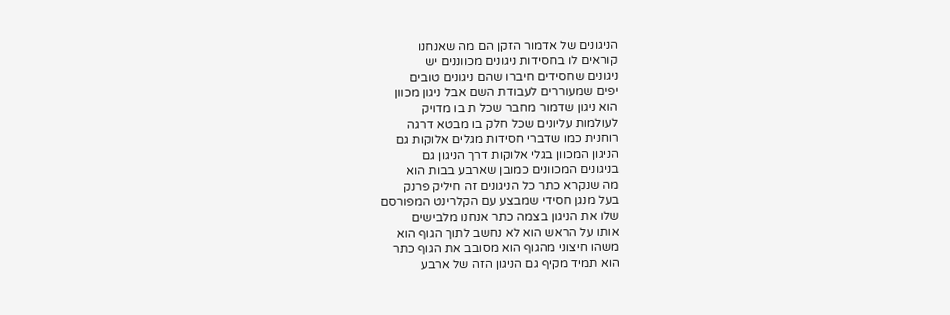הניגונים של אדמור הזקן הם מה שאנחנו
קוראים לו בחסידות ניגונים מכווננים יש
ניגונים שחסידים חיברו שהם ניגונים טובים
יפים שמעוררים לעבודת השם אבל ניגון מכוון
הוא ניגון שדמור מחבר שכל ת בו מדויק
לעולמות עליונים שכל חלק בו מבטא דרגה
רוחנית כמו שדברי חסידות מגלים אלוקות גם
הניגון המכוון בגלי אלוקות דרך הניגון גם
בניגונים המכוונים כמובן שארבע בבות הוא
מה שנקרא כתר כל הניגונים זה חיליק פרנק
בעל מנגן חסידי שמבצע עם הקלרינט המפורסם
שלו את הניגון בצמה כתר אנחנו מלבישים
אותו על הראש הוא לא נחשב לתוך הגוף הוא
משהו חיצוני מהגוף הוא מסובב את הגוף כתר
הוא תמיד מקיף גם הניגון הזה של ארבע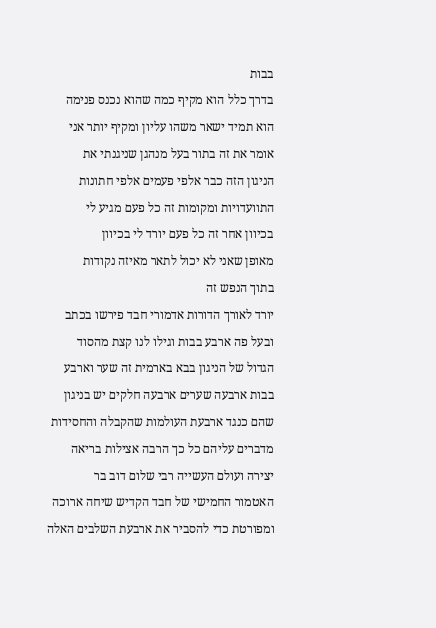בבות
בדרך כלל הוא מקיף כמה שהוא נכנס פנימה
הוא תמיד ישאר משהו עליון ומקיף יותר אני
אומר את זה בתור בעל מנהגן שניגנתי את
הניגון הזה כבר אלפי פעמים אלפי חתונות
התוועדויות ומקומות זה כל פעם מגיע לי
בכיוון אחר זה כל פעם יורד לי בכיוון
מאופן שאני לא יכול לתאר מאיזה נקודות
בתוך הנפש זה
יורד לאורך הדורות אדמורי חבד פירשו בכתב
ובעל פה ארבע בבות וגילו לנו קצת מהסוד
הגדול של הניגון בבא בארמית זה שער וארבע
בבות ארבעה שערים ארבעה חלקים יש בניגון
שהם כנגד ארבעת העולמות שהקבלה והחסידות
מדברים עליהם כל כך הרבה אצילות בריאה
יצירה ועולם העשייה רבי שלום דוב בר
האטמור החמישי של חבד הקדיש שיחה ארוכה
ומפורטת כדי להסביר את ארבעת השלבים האלה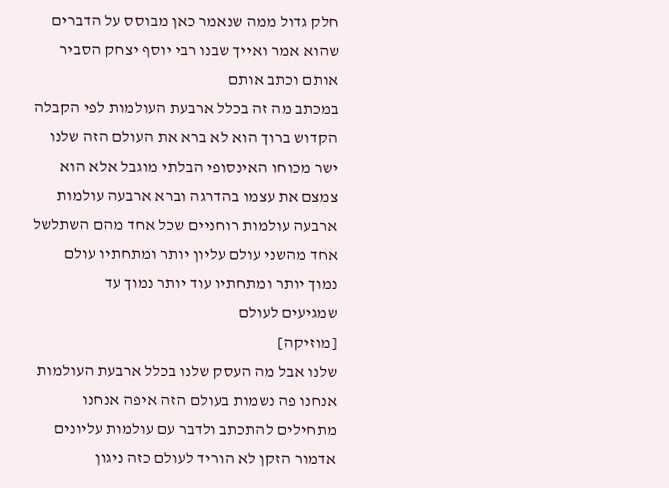חלק גדול ממה שנאמר כאן מבוסס על הדברים
שהוא אמר ואייך שבנו רבי יוסף יצחק הסביר
אותם וכתב אותם
במכתב מה זה בכלל ארבעת העולמות לפי הקבלה
הקדוש ברוך הוא לא ברא את העולם הזה שלנו
ישר מכוחו האינסופי הבלתי מוגבל אלא הוא
צמצם את עצמו בהדרגה וברא ארבעה עולמות
ארבעה עולמות רוחניים שכל אחד מהם השתלשל
אחד מהשני עולם עליון יותר ומתחתיו עולם
נמוך יותר ומתחתיו עוד יותר נמוך עד
שמגיעים לעולם
[מוזיקה]
שלנו אבל מה העסק שלנו בכלל ארבעת העולמות
אנחנו פה נשמות בעולם הזה איפה אנחנו
מתחילים להתכתב ולדבר עם עולמות עליונים
אדמור הזקן לא הוריד לעולם כזה ניגון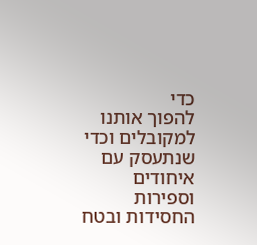כדי
להפוך אותנו למקובלים וכדי שנתעסק עם
איחודים וספירות החסידות ובטח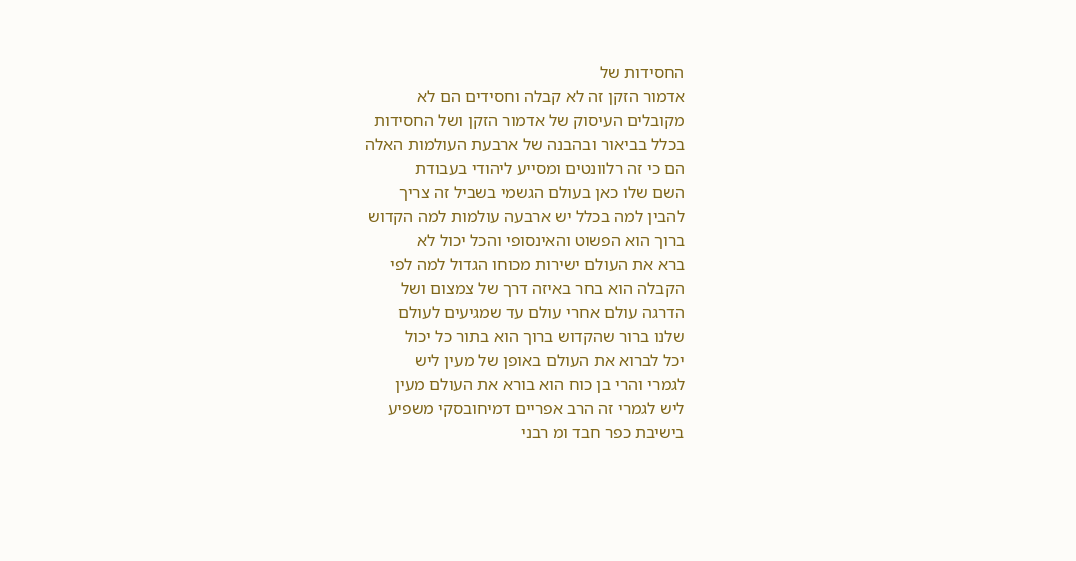החסידות של
אדמור הזקן זה לא קבלה וחסידים הם לא
מקובלים העיסוק של אדמור הזקן ושל החסידות
בכלל בביאור ובהבנה של ארבעת העולמות האלה
הם כי זה רלוונטים ומסייע ליהודי בעבודת
השם שלו כאן בעולם הגשמי בשביל זה צריך
להבין למה בכלל יש ארבעה עולמות למה הקדוש
ברוך הוא הפשוט והאינסופי והכל יכול לא
ברא את העולם ישירות מכוחו הגדול למה לפי
הקבלה הוא בחר באיזה דרך של צמצום ושל
הדרגה עולם אחרי עולם עד שמגיעים לעולם
שלנו ברור שהקדוש ברוך הוא בתור כל יכול
יכל לברוא את העולם באופן של מעין ליש
לגמרי והרי בן כוח הוא בורא את העולם מעין
ליש לגמרי זה הרב אפריים דמיחובסקי משפיע
בישיבת כפר חבד ומ רבני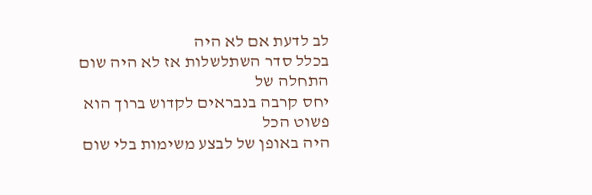לב לדעת אם לא היה
בכלל סדר השתלשלות אז לא היה שום התחלה של
יחס קרבה בנבראים לקדוש ברוך הוא פשוט הכל
היה באופן של לבצע משימות בלי שום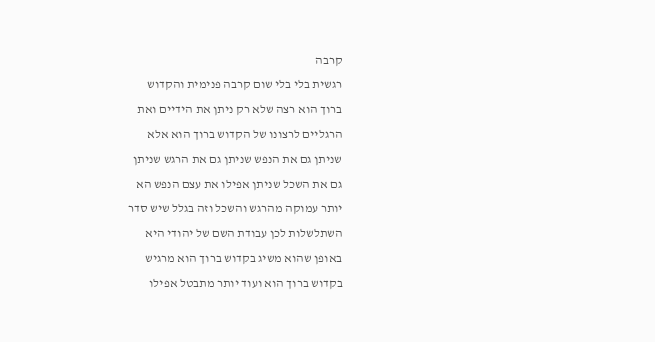קרבה
רגשית בלי בלי שום קרבה פנימית והקדוש
ברוך הוא רצה שלא רק ניתן את הידיים ואת
הרגליים לרצונו של הקדוש ברוך הוא אלא
שניתן גם את הנפש שניתן גם את הרגש שניתן
גם את השכל שניתן אפילו את עצם הנפש הא
יותר עמוקה מהרגש והשכל וזה בגלל שיש סדר
השתלשלות לכן עבודת השם של יהודי היא
באופן שהוא משיג בקדוש ברוך הוא מרגיש
בקדוש ברוך הוא ועוד יותר מתבטל אפילו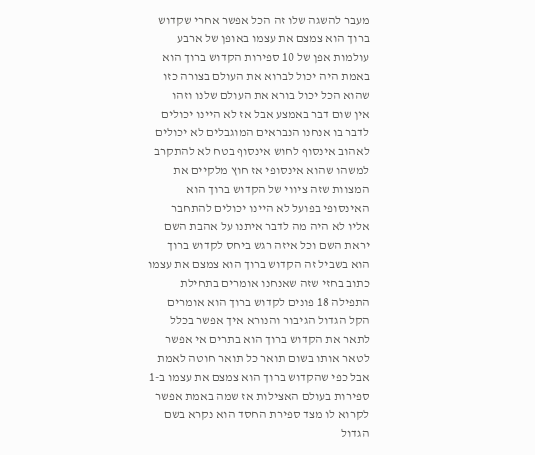מעבר להשגה שלו זה הכל אפשר אחרי שקדוש
ברוך הוא צמצם את עצמו באופן של ארבע
עולמות אפן של 10 ספירות הקדוש ברוך הוא
באמת היה יכול לברוא את העולם בצורה כזו
שהוא הכל יכול בורא את העולם שלנו וזהו
אין שום דבר באמצע אבל אז לא היינו יכולים
לדבר בו אנחנו הנבראים המוגבלים לא יכולים
לאהוב אינסוף לחוש אינסוף בטח לא להתקרב
למשהו שהוא אינסופי אז חוץ מלקיים את
המצוות שזה ציווי של הקדוש ברוך הוא
האינסופי בפועל לא היינו יכולים להתחבר
אליו לא היה מה לדבר איתנו על אהבת השם
יראת השם וכל איזה רגש ביחס לקדוש ברוך
הוא בשביל זה הקדוש ברוך הוא צמצם את עצמו
כתוב בחזי שזה שאנחנו אומרים בתחילת
התפילה 18 פונים לקדוש ברוך הוא אומרים
הקל הגדול הגיבור והנורא איך אפשר בכלל
לתאר את הקדוש ברוך הוא בתרים אי אפשר
לטאר אותו בשום תואר כל תואר חוטה לאמת
אבל כפי שהקדוש ברוך הוא צמצם את עצמו ב-1
ספירות בעולם האצילות אז שמה באמת אפשר
לקרוא לו מצד ספירת החסד הוא נקרא בשם
הגדול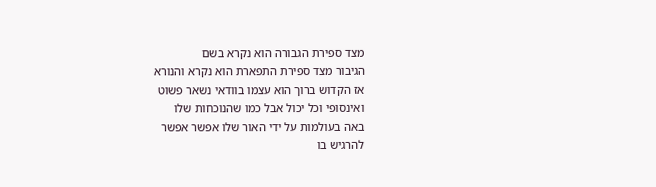מצד ספירת הגבורה הוא נקרא בשם
הגיבור מצד ספירת התפארת הוא נקרא והנורא
אז הקדוש ברוך הוא עצמו בוודאי נשאר פשוט
ואינסופי וכל יכול אבל כמו שהנוכחות שלו
באה בעולמות על ידי האור שלו אפשר אפשר
להרגיש בו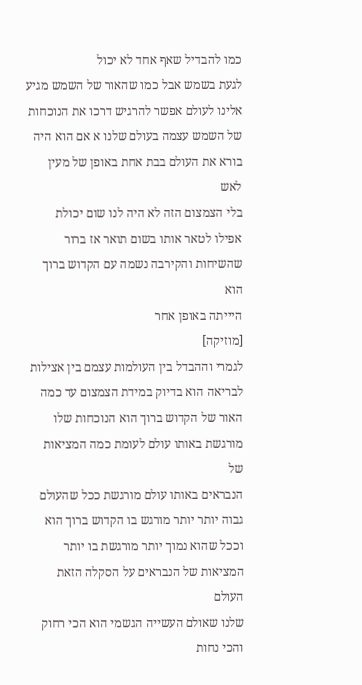כמו להבדיל שאף אחד לא יכול
לגעת בשמש אבל כמו שהאור של השמש מגיע
אלינו לעולם אפשר להרגיש דרכו את הנוכחות
של השמש עצמה בעולם שלנו א אם הוא היה
בורא את העולם בבת אחת באופן של מעין לאש
בלי הצמצום הזה לא היה לנו שום יכולת
אפילו לטאר אותו בשום תואר אז ברור
שהשיחות והקירבה נשמה עם הקדוש ברוך הוא
היייתה באופן אחר
[מוזיקה]
לגמרי וההבדל בין העולמות עצמם בין אצילות
לבריאה הוא בדיוק במידת הצמצום עד כמה
האור של הקדוש ברוך הוא הנוכחות שלו
מורגשת באותו עולם לעומת כמה המציאות של
הנבראים באותו עולם מורגשת ככל שהעולם
גבוה יותר יותר מורגש בו הקדוש ברוך הוא
וככל שהוא נמוך יותר מורגשת בו יותר
המציאות של הנבראים על הסקלה הזאת העולם
שלנו שאולם העשייה הגשמי הוא הכי רחוק
והכי נחות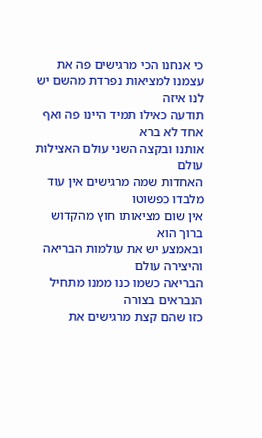כי אנחנו הכי מרגישים פה את
עצמנו למציאות נפרדת מהשם יש לנו איזה
תודעה כאילו תמיד היינו פה ואף אחד לא ברא
אותנו ובקצה השני עולם האצילות עולם
האחדות שמה מרגישים אין עוד מלבדו כפשוטו
אין שום מציאותו חוץ מהקדוש ברוך הוא
ובאמצע יש את עולמות הבריאה והיצירה עולם
הבריאה כשמו כנו ממנו מתחיל הנבראים בצורה
כזו שהם קצת מרגישים את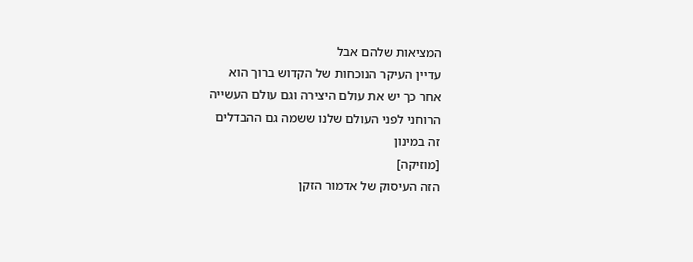המציאות שלהם אבל
עדיין העיקר הנוכחות של הקדוש ברוך הוא
אחר כך יש את עולם היצירה וגם עולם העשייה
הרוחני לפני העולם שלנו ששמה גם ההבדלים
זה במינון
[מוזיקה]
הזה העיסוק של אדמור הזקן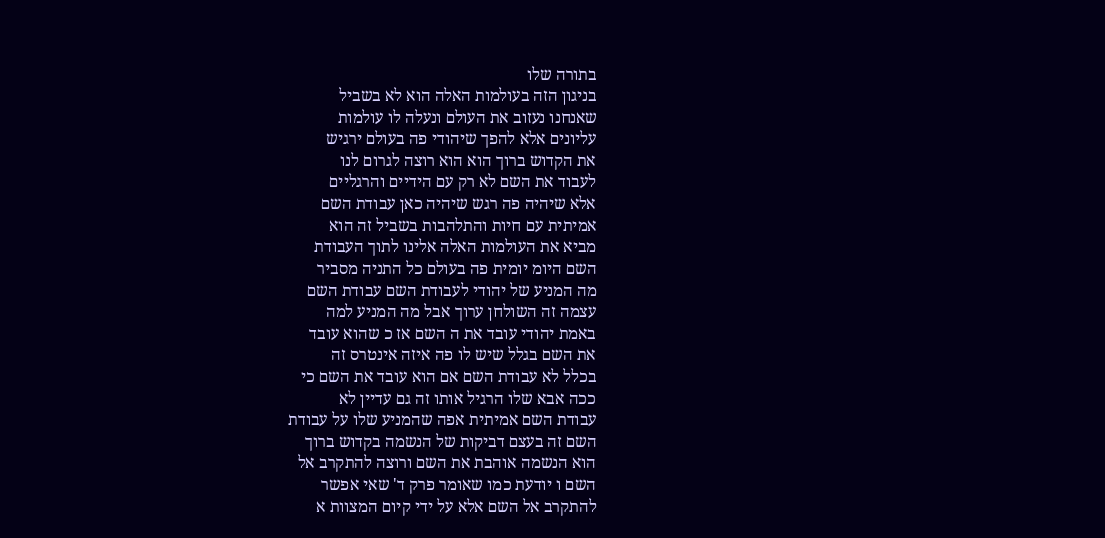בתורה שלו
בניגון הזה בעולמות האלה הוא לא בשביל
שאנחנו נעזוב את העולם ונעלה לו עולמות
עליונים אלא להפך שיהודי פה בעולם ירגיש
את הקדוש ברוך הוא הוא רוצה לגרום לנו
לעבוד את השם לא רק עם הידיים והרגליים
אלא שיהיה פה רגש שיהיה כאן עבודת השם
אמיתית עם חיות והתלהבות בשביל זה הוא
מביא את העולמות האלה אלינו לתוך העבודת
השם היומ יומית פה בעולם כל התניה מסביר
מה המניע של יהודי לעבודת השם עבודת השם
עצמה זה השולחן ערוך אבל מה המניע למה
באמת יהודי עובד את ה השם אז כ שהוא עובד
את השם בגלל שיש לו פה איזה אינטרס זה
בכלל לא עבודת השם אם הוא עובד את השם כי
ככה אבא שלו הרגיל אותו זה גם עדיין לא
עבודת השם אמיתית אפה שהמניע שלו על עבודת
השם זה בעצם דביקות של הנשמה בקדוש ברוך
הוא הנשמה אוהבת את השם ורוצה להתקרב אל
השם ו יודעת כמו שאומר פרק ד' שאי אפשר
להתקרב אל השם אלא על ידי קיום המצוות א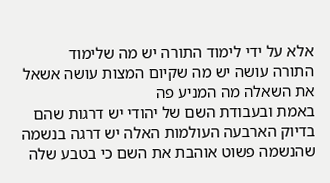אלא על ידי לימוד התורה יש מה שלימוד
התורה עושה יש מה שקיום המצות עושה אשאל
את השאלה מה המניע פה
באמת ובעבודת השם של יהודי יש דרגות שהם
בדיוק הארבעה העולמות האלה יש דרגה בנשמה
שהנשמה פשוט אוהבת את השם כי בטבע שלה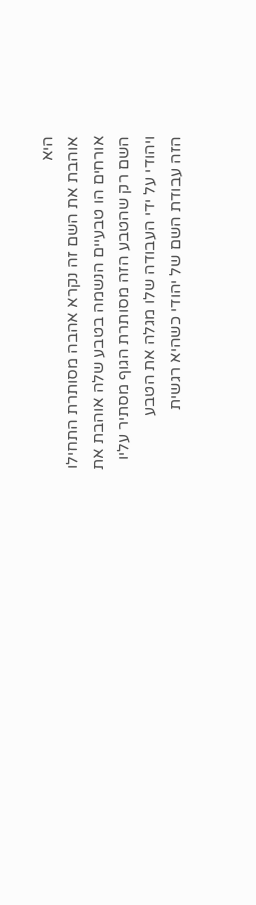היא
אוהבת את השם זה נקרא אהבה מסותרת התחילו
אורחים הו טבעיים הנשמה בטבע שלה אוהבת את
השם רק שהטבע הזה מסותרת הגוף מסתיר עליו
ויהודי על ידי העבודה שלו מגלה את הטבע
הזה עבודת השם של יהודי כשהיא רגשית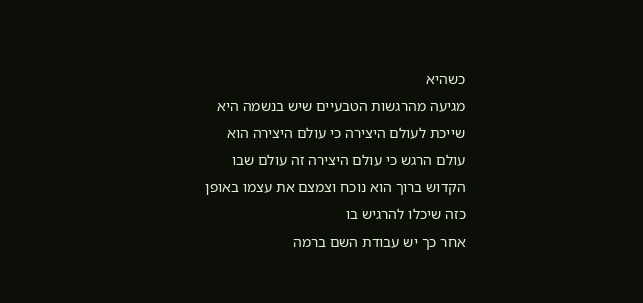כשהיא
מגיעה מהרגשות הטבעיים שיש בנשמה היא
שייכת לעולם היצירה כי עולם היצירה הוא
עולם הרגש כי עולם היצירה זה עולם שבו
הקדוש ברוך הוא נוכח וצמצם את עצמו באופן
כזה שיכלו להרגיש בו
אחר כך יש עבודת השם ברמה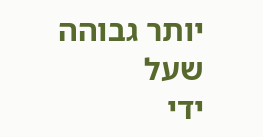יותר גבוהה שעל
ידי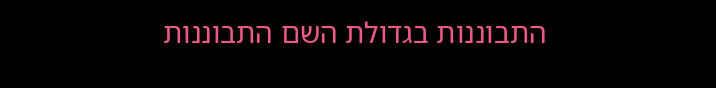התבוננות בגדולת השם התבוננות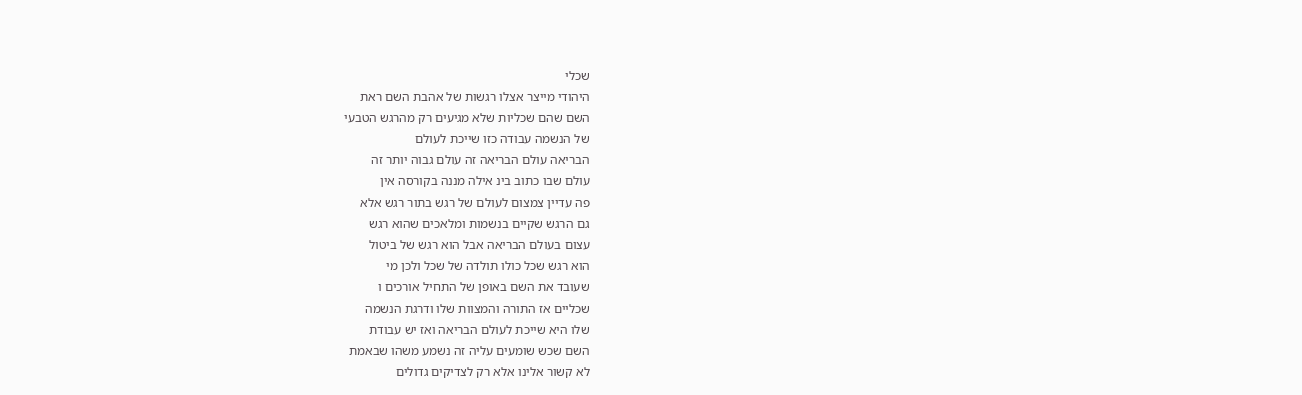שכלי
היהודי מייצר אצלו רגשות של אהבת השם ראת
השם שהם שכליות שלא מגיעים רק מהרגש הטבעי
של הנשמה עבודה כזו שייכת לעולם
הבריאה עולם הבריאה זה עולם גבוה יותר זה
עולם שבו כתוב בינ אילה מננה בקורסה אין
פה עדיין צמצום לעולם של רגש בתור רגש אלא
גם הרגש שקיים בנשמות ומלאכים שהוא רגש
עצום בעולם הבריאה אבל הוא רגש של ביטול
הוא רגש שכל כולו תולדה של שכל ולכן מי
שעובד את השם באופן של התחיל אורכים ו
שכליים אז התורה והמצוות שלו ודרגת הנשמה
שלו היא שייכת לעולם הבריאה ואז יש עבודת
השם שכש שומעים עליה זה נשמע משהו שבאמת
לא קשור אלינו אלא רק לצדיקים גדולים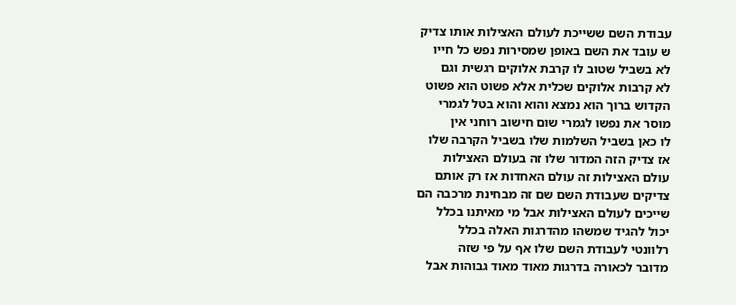עבודת השם ששייכת לעולם האצילות אותו צדיק
ש עובד את השם באופן שמסירות נפש כל חייו
לא בשביל שטוב לו קרבת אלוקים רגשית וגם
לא קרבות אלוקים שכלית אלא פשוט הוא פשוט
הקדוש ברוך הוא נמצא והוא והוא בטל לגמרי
מוסר את נפשו לגמרי שום חישוב רוחני אין
לו כאן בשביל השלמות שלו בשביל הקרבה שלו
אז צדיק הזה המדור שלו זה בעולם האצילות
עולם האצילות זה עולם האחדות אז רק אותם
צדיקים שעבודת השם שם זה מבחינת מרכבה הם
שייכים לעולם האצילות אבל מי מאיתנו בכלל
יכול להגיד שמשהו מהדרגות האלה בכלל
רלוונטי לעבודת השם שלו אף על פי שזה
מדובר לכאורה בדרגות מאוד מאוד גבוהות אבל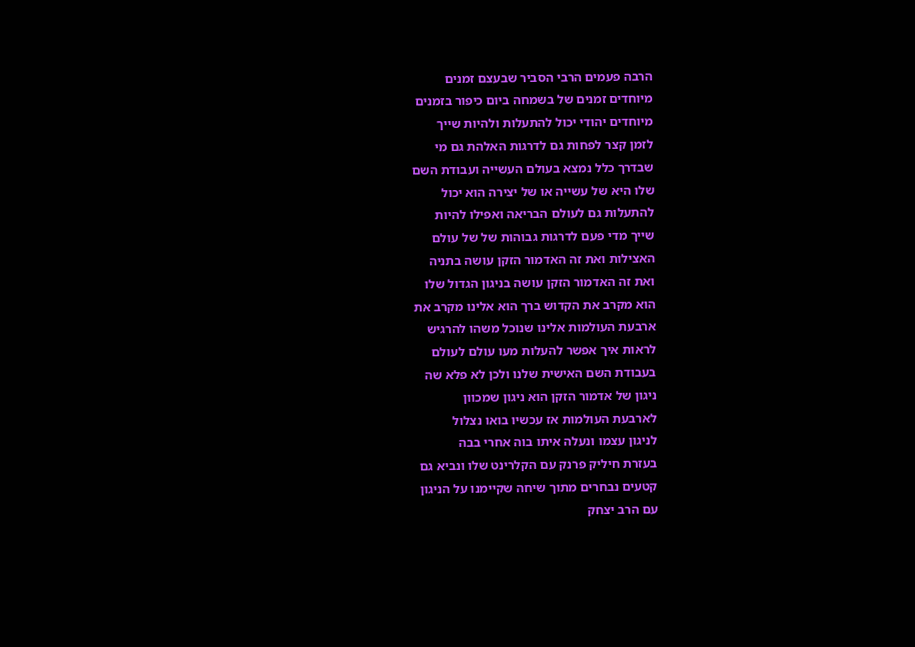הרבה פעמים הרבי הסביר שבעצם זמנים
מיוחדים זמנים של בשמחה ביום כיפור בזמנים
מיוחדים יהודי יכול להתעלות ולהיות שייך
לזמן קצר לפחות גם לדרגות האלהת גם מי
שבדרך כלל נמצא בעולם העשייה ועבודת השם
שלו היא של עשייה או של יצירה הוא יכול
להתעלות גם לעולם הבריאה ואפילו להיות
שייך מדי פעם לדרגות גבוהות של של עולם
האצילות ואת זה האדמור הזקן עושה בתניה
ואת זה האדמור הזקן עושה בניגון הגדול שלו
הוא מקרב את הקדוש ברך הוא אלינו מקרב את
ארבעת העולמות אלינו שנוכל משהו להרגיש
לראות איך אפשר להעלות מעו עולם לעולם
בעבודת השם האישית שלנו ולכן לא פלא שה
ניגון של אדמור הזקן הוא ניגון שמכוון
לארבעת העולמות אז עכשיו בואו נצלול
לניגון עצמו ונעלה איתו בוה אחרי בבה
בעזרת חיליק פרנק עם הקלרינט שלו ונביא גם
קטעים נבחרים מתוך שיחה שקיימנו על הניגון
עם הרב יצחק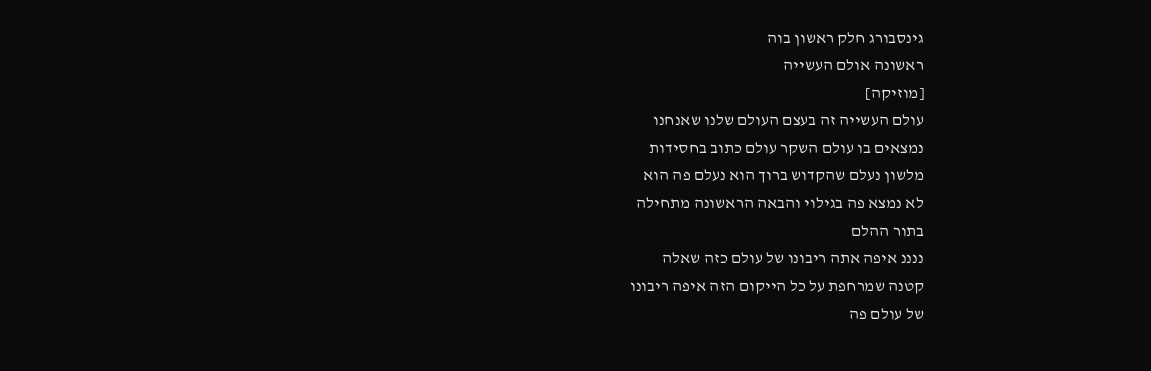גינסבורג חלק ראשון בוה
ראשונה אולם העשייה
[מוזיקה]
עולם העשייה זה בעצם העולם שלנו שאנחנו
נמצאים בו עולם השקר עולם כתוב בחסידות
מלשון נעלם שהקדוש ברוך הוא נעלם פה הוא
לא נמצא פה בגילוי והבאה הראשונה מתחילה
בתור ההלם
ננננ איפה אתה ריבונו של עולם כזה שאלה
קטנה שמרחפת על כל הייקום הזה איפה ריבונו
של עולם פה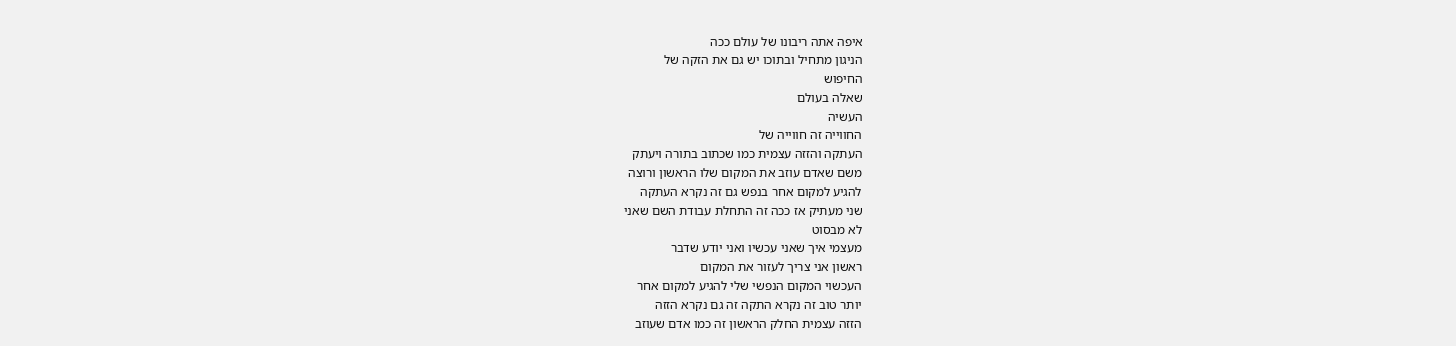איפה אתה ריבונו של עולם ככה
הניגון מתחיל ובתוכו יש גם את הזקה של
החיפוש
שאלה בעולם
העשיה
החווייה זה חווייה של
העתקה והזזה עצמית כמו שכתוב בתורה ויעתק
משם שאדם עוזב את המקום שלו הראשון ורוצה
להגיע למקום אחר בנפש גם זה נקרא העתקה
שני מעתיק אז ככה זה התחלת עבודת השם שאני
לא מבסוט
מעצמי איך שאני עכשיו ואני יודע שדבר
ראשון אני צריך לעזור את המקום
העכשוי המקום הנפשי שלי להגיע למקום אחר
יותר טוב זה נקרא התקה זה גם נקרא הזזה
הזזה עצמית החלק הראשון זה כמו אדם שעוזב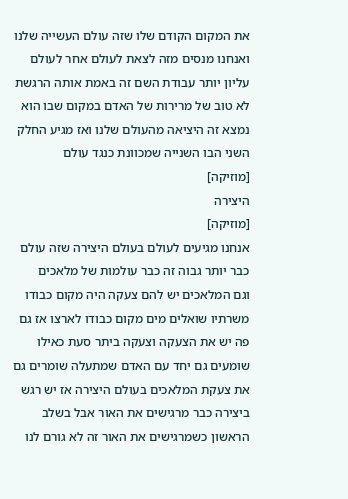את המקום הקודם שלו שזה עולם העשייה שלנו
ואנחנו מנסים מזה לצאת לעולם אחר לעולם
עליון יותר עבודת השם זה באמת אותה הרגשת
לא טוב של מרירות של האדם במקום שבו הוא
נמצא זה היציאה מהעולם שלנו ואז מגיע החלק
השני הבו השנייה שמכוונת כנגד עולם
[מוזיקה]
היצירה
[מוזיקה]
אנחנו מגיעים לעולם בעולם היצירה שזה עולם
כבר יותר גבוה זה כבר עולמות של מלאכים
וגם המלאכים יש להם צעקה היה מקום כבודו
משרתיו שואלים מים מקום כבודו לארצו אז גם
פה יש את הצעקה וצעקה ביתר סעת כאילו
שומעים גם יחד עם האדם שמתעלה שומרים גם
את צעקת המלאכים בעולם היצירה אז יש רגש
ביצירה כבר מרגישים את האור אבל בשלב
הראשון כשמרגישים את האור זה לא גורם לנו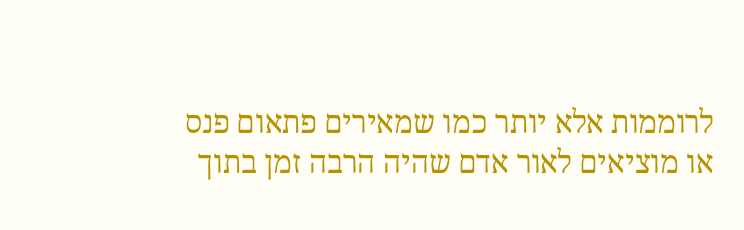לרוממות אלא יותר כמו שמאירים פתאום פנס
או מוציאים לאור אדם שהיה הרבה זמן בתוך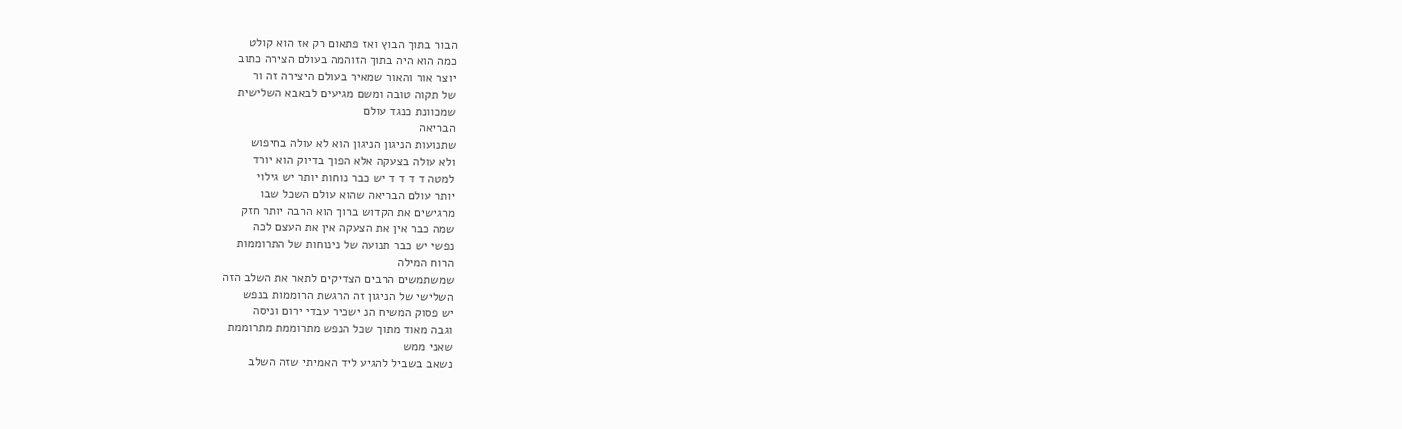הבור בתוך הבוץ ואז פתאום רק אז הוא קולט
כמה הוא היה בתוך הזוהמה בעולם הצירה כתוב
יוצר אור והאור שמאיר בעולם היצירה זה ור
של תקוה טובה ומשם מגיעים לבאבא השלישית
שמכוונת כנגד עולם
הבריאה
שתנועות הניגון הניגון הוא לא עולה בחיפוש
ולא עולה בצעקה אלא הפוך בדיוק הוא יורד
למטה ד ד ד ד יש כבר נוחות יותר יש גילוי
יותר עולם הבריאה שהוא עולם השכל שבו
מרגישים את הקדוש ברוך הוא הרבה יותר חזק
שמה כבר אין את הצעקה אין את העצם לכה
נפשי יש כבר תנועה של נינוחות של התרוממות
הרוח המילה
שמשתמשים הרבים הצדיקים לתאר את השלב הזה
השלישי של הניגון זה הרגשת הרוממות בנפש
יש פסוק המשיח הנ ישכיר עבדי ירום וניסה
וגבה מאוד מתוך שכל הנפש מתרוממת מתרוממת
שאני ממש
נשאב בשביל להגיע ליד האמיתי שזה השלב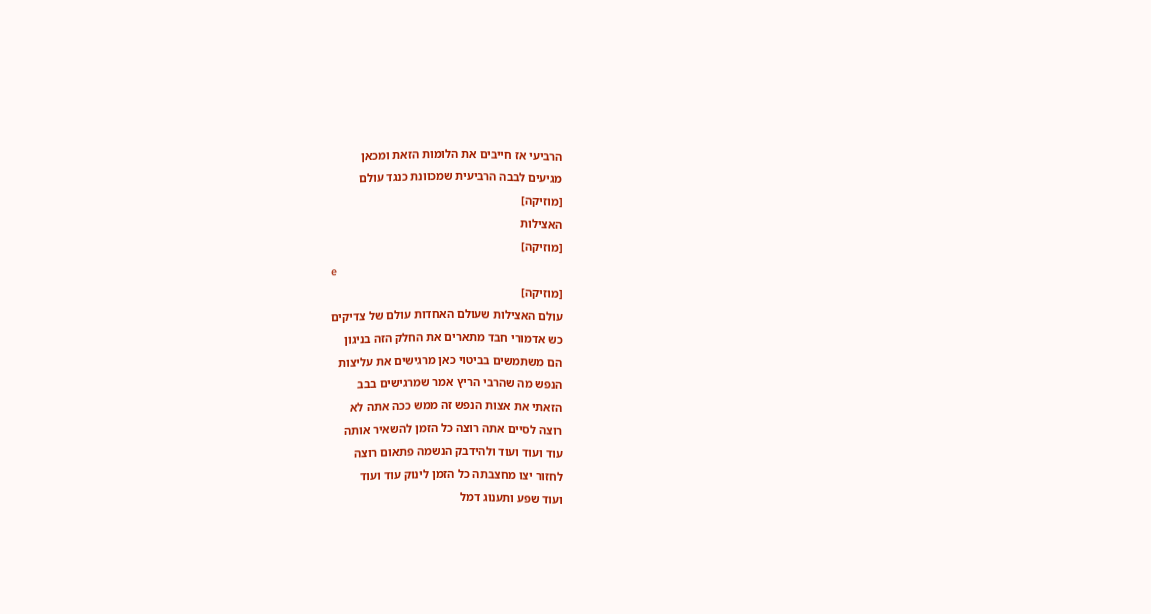הרביעי אז חייבים את הלומות הזאת ומכאן
מגיעים לבבה הרביעית שמכוונת כנגד עולם
[מוזיקה]
האצילות
[מוזיקה]
e
[מוזיקה]
עולם האצילות שעולם האחדות עולם של צדיקים
כש אדמורי חבד מתארים את החלק הזה בניגון
הם משתמשים בביטוי כאן מרגישים את עליצות
הנפש מה שהרבי הריץ אמר שמרגישים בבב
הזאתי את אצות הנפש זה ממש ככה אתה לא
רוצה לסיים אתה רוצה כל הזמן להשאיר אותה
עוד ועוד ועוד ולהידבק הנשמה פתאום רוצה
לחזור יצו מחצבתה כל הזמן לינוק עוד ועוד
ועוד שפע ותענוג דמל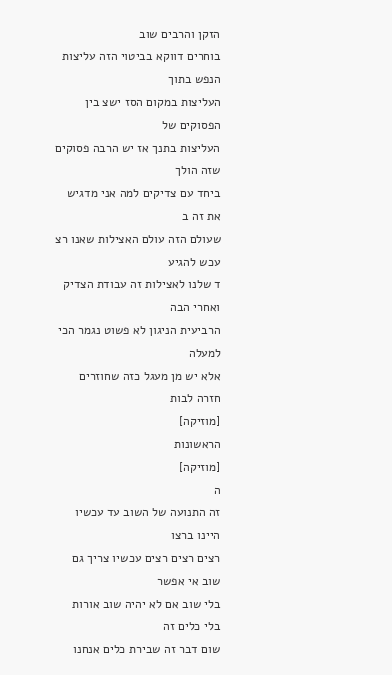הזקן והרבים שוב
בוחרים דווקא בביטוי הזה עליצות הנפש בתוך
העליצות במקום הסז ישצ בין הפסוקים של
העליצות בתנך אז יש הרבה פסוקים שזה הולך
ביחד עם צדיקים למה אני מדגיש את זה ב
שעולם הזה עולם האצילות שאנו רצ עכש להגיע
ד שלנו לאצילות זה עבודת הצדיק ואחרי הבה
הרביעית הניגון לא פשוט נגמר הכי למעלה
אלא יש מן מעגל כזה שחוזרים חזרה לבות
[מוזיקה]
הראשונות
[מוזיקה]
ה
זה התנועה של השוב עד עכשיו היינו ברצו
רצים רצים רצים עכשיו צריך גם שוב אי אפשר
בלי שוב אם לא יהיה שוב אורות בלי כלים זה
שום דבר זה שבירת כלים אנחנו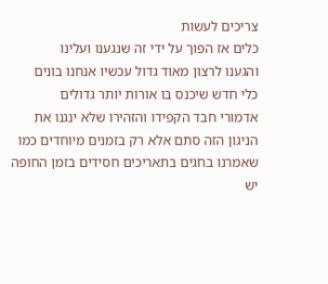צריכים לעשות
כלים אז הפוך על ידי זה שנגענו ועלינו
והגענו לרצון מאוד גדול עכשיו אנחנו בונים
כלי חדש שיכנס בו אורות יותר גדולים
אדמורי חבד הקפידו והזהירו שלא ינגנו את
הניגון הזה סתם אלא רק בזמנים מיוחדים כמו
שאמרנו בחגים בתאריכים חסידים בזמן החופה
יש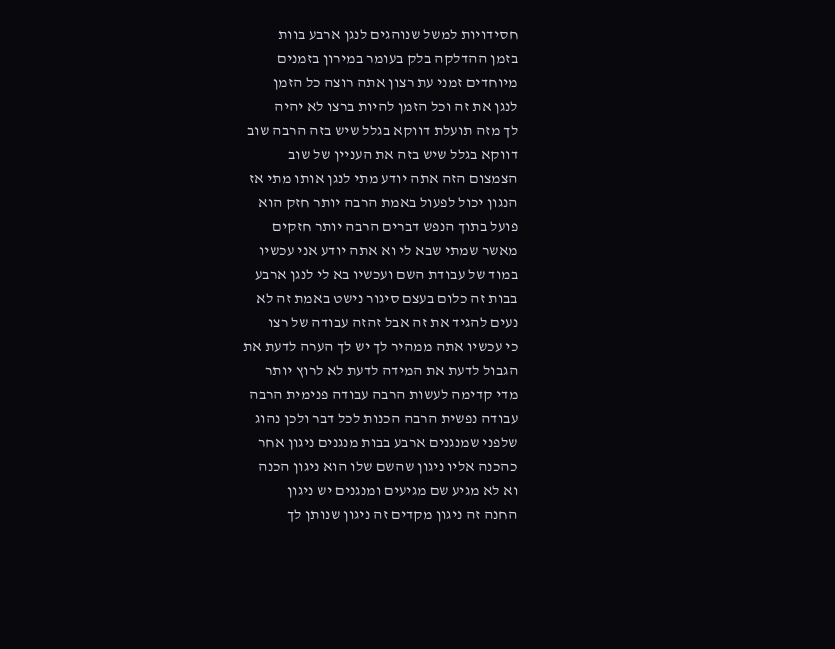חסידויות למשל שנוהגים לנגן ארבע בוות
בזמן ההדלקה בלק בעומר במירון בזמנים
מיוחדים זמני עת רצון אתה רוצה כל הזמן
לנגן את זה וכל הזמן להיות ברצו לא יהיה
לך מזה תועלת דווקא בגלל שיש בזה הרבה שוב
דווקא בגלל שיש בזה את העניין של שוב
הצמצום הזה אתה יודע מתי לנגן אותו מתי אז
הנגון יכול לפעול באמת הרבה יותר חזק הוא
פועל בתוך הנפש דברים הרבה יותר חזקים
מאשר שמתי שבא לי וא אתה יודע אני עכשיו
במוד של עבודת השם ועכשיו בא לי לנגן ארבע
בבות זה כלום בעצם סיגור נישט באמת זה לא
נעים להגיד את זה אבל זהזה עבודה של רצו
כי עכשיו אתה ממהיר לך יש לך הערה לדעת את
הגבול לדעת את המידה לדעת לא לרוץ יותר
מדי קדימה לעשות הרבה עבודה פנימית הרבה
עבודה נפשית הרבה הכנות לכל דבר ולכן נהוג
שלפני שמנגנים ארבע בבות מנגנים ניגון אחר
כהכנה אליו ניגון שהשם שלו הוא ניגון הכנה
וא לא מגיע שם מגיעים ומנגנים יש ניגון
החנה זה ניגון מקדים זה ניגון שנותן לך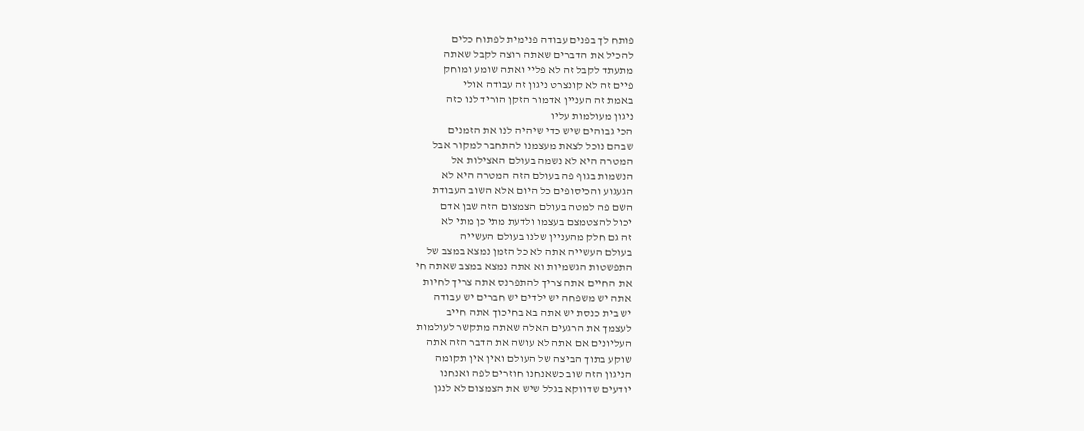פותח לך בפנים עבודה פנימית לפתוח כלים
להכיל את הדברים שאתה רוצה לקבל שאתה
מתעתד לקבל זה לא פליי ואתה שומע ומוחק
פיים זה לא קונצרט ניגון זה עבודה אולי
באמת זה העניין אדמור הזקן הוריד לנו כזה
ניגון מעולמות עליו
הכי גבוהים שיש כדי שיהיה לנו את הזמנים
שבהם נוכל לצאת מעצמנו להתחבר למקור אבל
המטרה היא לא נשמה בעולם האצילות אל
הנשמות בגוף פה בעולם הזה המטרה היא לא
הגעגוע והכיסופים כל היום אלא השוב העבודת
השם פה למטה בעולם הצמצום הזה שבן אדם
יכול להצטמצם בעצמו ולדעת מתי כן מתי לא
זה גם חלק מהעניין שלנו בעולם העשייה
בעולם העשייה אתה לא כל הזמן נמצא במצב של
התפשטות הגשמיות וא אתה נמצא במצב שאתה חי
את החיים אתה צריך להתפרנס אתה צריך לחיות
אתה יש משפחה יש ילדים יש חברים יש עבודה
יש בית כנסת יש אתה בא בחיכוך אתה חייב
לעצמך את הרגעים האלה שאתה מתקשר לעולמות
העליונים אם אתה לא עושה את הדבר הזה אתה
שוקע בתוך הביצה של העולם ואין אין תקומה
הניגון הזה שוב כשאנחנו חוזרים לפה ואנחנו
יודעים שדווקא בגלל שיש את הצמצום לא לנגן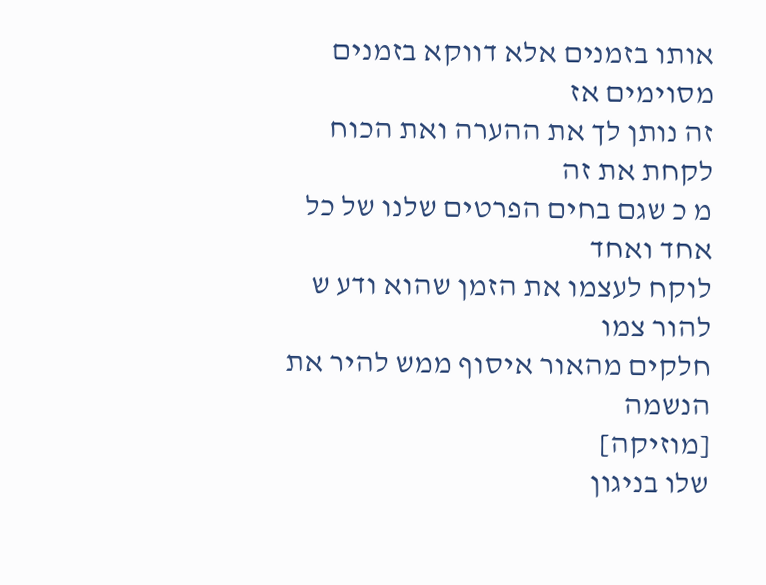אותו בזמנים אלא דווקא בזמנים מסוימים אז
זה נותן לך את ההערה ואת הכוח לקחת את זה
מ כ שגם בחים הפרטים שלנו של כל אחד ואחד
לוקח לעצמו את הזמן שהוא ודע ש להור צמו
חלקים מהאור איסוף ממש להיר את הנשמה
[מוזיקה]
שלו בניגון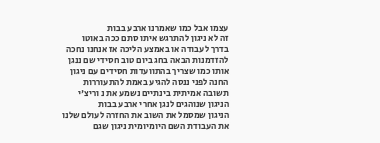עצמו אבל כמו שאמרנו ארבע בבות
זה לא ניגון להתרגש איתו סתם ככה באוטו
בדרך לעבודה או באמצע הליכה אז אנחנו נחכה
להזדמנות הבאה בחג ביום טוב חסידי שם ננגן
אותו כמו שצריך בהתוועדות חסידים עם ניגון
החנה לפני ננסה להגיע באמת להתעוררות
תשובה אמיתית בינתיים נשמע את נ וריצ'י
הניגון שנוהגים לנגן אחרי ארבע בבות
הניגון שמסמל את השוב את החזרה לעולם שלנו
את העבודת השם היומיומית ניגון שגם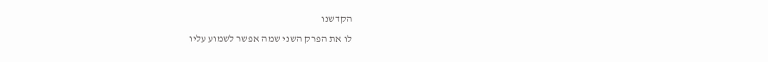הקדשנו
לו את הפרק השני שמה אפשר לשמוע עליו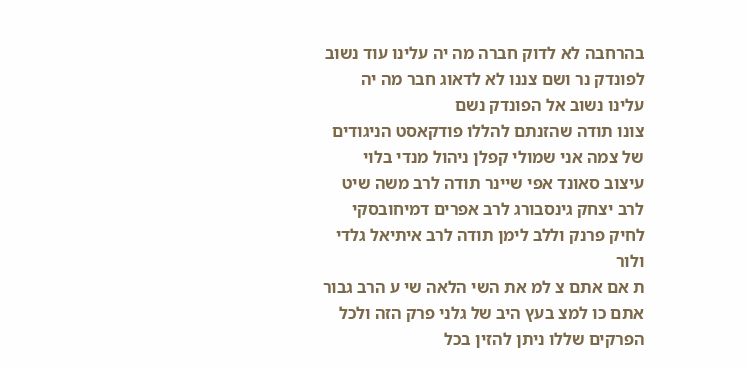בהרחבה לא לדוק חברה מה יה עלינו עוד נשוב
לפונדק נר ושם צננו לא לדאוג חבר מה יה
עלינו נשוב אל הפונדק נשם
צונו תודה שהזנתם להללו פודקאסט הניגודים
של צמה אני שמולי קפלן ניהול מנדי בלוי
עיצוב סאונד אפי שיינר תודה לרב משה שיט
לרב יצחק גינסבורג לרב אפרים דמיחובסקי
לחיק פרנק וללב לימן תודה לרב איתיאל גלדי
ולור
ת אם אתם צ למ את השי הלאה שי ע הרב גבור
אתם כו למצ בעץ היב של גלני פרק הזה ולכל
הפרקים שללו ניתן להזין בכל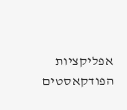אפליקציות
הפודקאסטים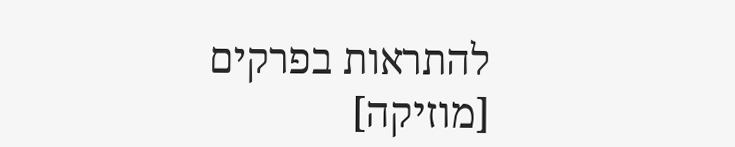להתראות בפרקים
[מוזיקה]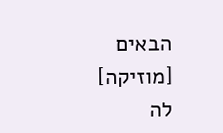הבאים
[מוזיקה]
לה